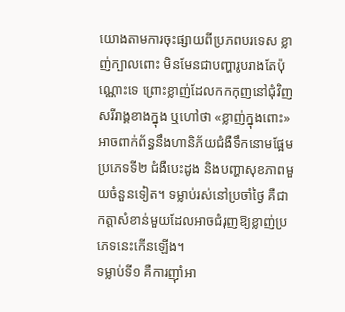យោងតាមការចុះផ្សាយពីប្រភពបរទេស ខ្លាញ់ក្បាលពោះ មិនមែនជាបញ្ហារូបរាងតែប៉ុណ្ណោះទេ ព្រោះខ្លាញ់ដែលកកកុញនៅជុំវិញសរីរាង្គខាងក្នុង ឬហៅថា «ខ្លាញ់ក្នុងពោះ» អាចពាក់ព័ន្ធនឹងហានិភ័យជំងឺទឹកនោមផ្អែមប្រភេទទី២ ជំងឺបេះដូង និងបញ្ហាសុខភាពមួយចំនួនទៀត។ ទម្លាប់រស់នៅប្រចាំថ្ងៃ គឺជាកត្តាសំខាន់មួយដែលអាចជំរុញឱ្យខ្លាញ់ប្រភេទនេះកើនឡើង។
ទម្លាប់ទី១ គឺការញ៉ាំអា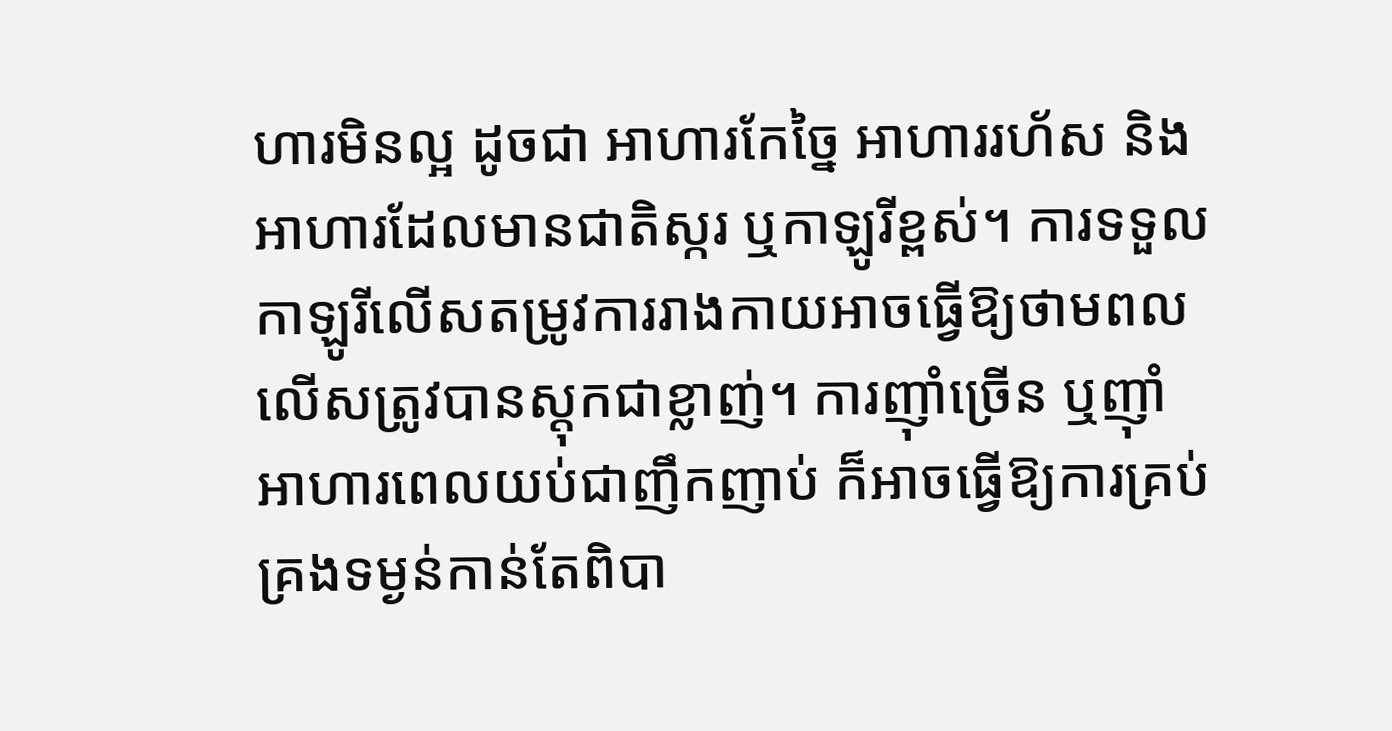ហារមិនល្អ ដូចជា អាហារកែច្នៃ អាហាររហ័ស និងអាហារដែលមានជាតិស្ករ ឬកាឡូរីខ្ពស់។ ការទទួលកាឡូរីលើសតម្រូវការរាងកាយអាចធ្វើឱ្យថាមពលលើសត្រូវបានស្តុកជាខ្លាញ់។ ការញ៉ាំច្រើន ឬញ៉ាំអាហារពេលយប់ជាញឹកញាប់ ក៏អាចធ្វើឱ្យការគ្រប់គ្រងទម្ងន់កាន់តែពិបា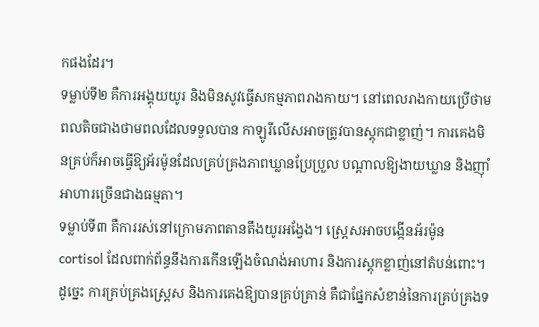កផងដែរ។
ទម្លាប់ទី២ គឺការអង្គុយយូរ និងមិនសូវធ្វើសកម្មភាពរាងកាយ។ នៅពេលរាងកាយប្រើថាមពលតិចជាងថាមពលដែលទទួលបាន កាឡូរីលើសអាចត្រូវបានស្តុកជាខ្លាញ់។ ការគេងមិនគ្រប់ក៏អាចធ្វើឱ្យអ័រម៉ូនដែលគ្រប់គ្រងភាពឃ្លានប្រែប្រួល បណ្តាលឱ្យងាយឃ្លាន និងញ៉ាំអាហារច្រើនជាងធម្មតា។
ទម្លាប់ទី៣ គឺការរស់នៅក្រោមភាពតានតឹងយូរអង្វែង។ ស្ត្រេសអាចបង្កើនអ័រម៉ូន cortisol ដែលពាក់ព័ន្ធនឹងការកើនឡើងចំណង់អាហារ និងការស្តុកខ្លាញ់នៅតំបន់ពោះ។ ដូច្នេះ ការគ្រប់គ្រងស្ត្រេស និងការគេងឱ្យបានគ្រប់គ្រាន់ គឺជាផ្នែកសំខាន់នៃការគ្រប់គ្រងទ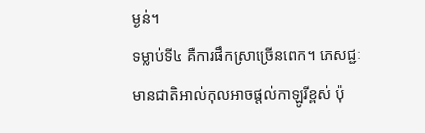ម្ងន់។
ទម្លាប់ទី៤ គឺការផឹកស្រាច្រើនពេក។ ភេសជ្ជៈមានជាតិអាល់កុលអាចផ្តល់កាឡូរីខ្ពស់ ប៉ុ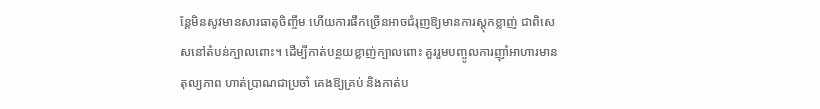ន្តែមិនសូវមានសារធាតុចិញ្ចឹម ហើយការផឹកច្រើនអាចជំរុញឱ្យមានការស្តុកខ្លាញ់ ជាពិសេសនៅតំបន់ក្បាលពោះ។ ដើម្បីកាត់បន្ថយខ្លាញ់ក្បាលពោះ គួររួមបញ្ចូលការញ៉ាំអាហារមានតុល្យភាព ហាត់ប្រាណជាប្រចាំ គេងឱ្យគ្រប់ និងកាត់ប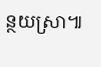ន្ថយស្រា៕